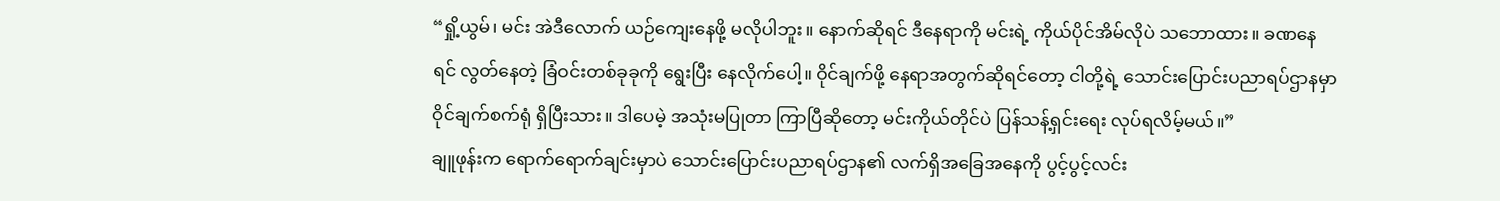“ရှို့ယွမ်၊ မင်း အဲဒီလောက် ယဉ်ကျေးနေဖို့ မလိုပါဘူး။ နောက်ဆိုရင် ဒီနေရာကို မင်းရဲ့ ကိုယ်ပိုင်အိမ်လိုပဲ သဘောထား။ ခဏနေရင် လွတ်နေတဲ့ ခြံဝင်းတစ်ခုခုကို ရွေးပြီး နေလိုက်ပေါ့။ ဝိုင်ချက်ဖို့ နေရာအတွက်ဆိုရင်တော့ ငါတို့ရဲ့ သောင်းပြောင်းပညာရပ်ဌာနမှာ ဝိုင်ချက်စက်ရုံ ရှိပြီးသား။ ဒါပေမဲ့ အသုံးမပြုတာ ကြာပြီဆိုတော့ မင်းကိုယ်တိုင်ပဲ ပြန်သန့်ရှင်းရေး လုပ်ရလိမ့်မယ်။”
ချူဖုန်းက ရောက်ရောက်ချင်းမှာပဲ သောင်းပြောင်းပညာရပ်ဌာန၏ လက်ရှိအခြေအနေကို ပွင့်ပွင့်လင်း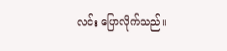လင်း ပြောလိုက်သည်။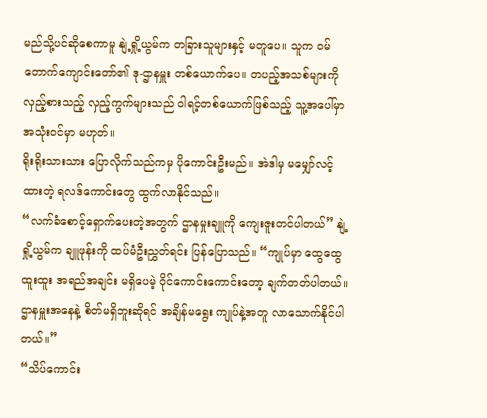မည်သို့ပင်ဆိုစေကာမူ နျဲ့ရှို့ယွမ်က တခြားသူများနှင့် မတူပေ။ သူက ဝမ်တောက်ကျောင်းတော်၏ ဒု-ဌာနမှူး တစ်ယောက်ပေ။ တပည့်အသစ်များကို လှည့်စားသည့် လှည့်ကွက်များသည် ဝါရင့်တစ်ယောက်ဖြစ်သည့် သူ့အပေါ်မှာ အသုံးဝင်မှာ မဟုတ်။
ရိုးရိုးသားသား ပြောလိုက်သည်ကမှ ပိုကောင်းဦးမည်။ အဲဒါမှ မမျှော်လင့်ထားတဲ့ ရလဒ်ကောင်းတွေ ထွက်လာနိုင်သည်။
“လက်ခံစောင့်ရှောက်ပေးတဲ့အတွက် ဌာနမှုးချူကို ကျေးဇူးတင်ပါတယ်” နျဲ့ရှို့ယွမ်က ချူဖုန်းကို ထပ်မံဦးညွှတ်ရင်း ပြန်ပြောသည်။ “ကျုပ်မှာ ထွေထွေထူးထူး အရည်အချင်း မရှိပေမဲ့ ဝိုင်ကောင်းကောင်းတော့ ချက်တတ်ပါတယ်။ ဌာနမှူးအနေနဲ့ စိတ်မရှိဘူးဆိုရင် အချိန်မရွေး ကျုပ်နဲ့အတူ လာသောက်နိုင်ပါတယ်။”
“သိပ်ကောင်း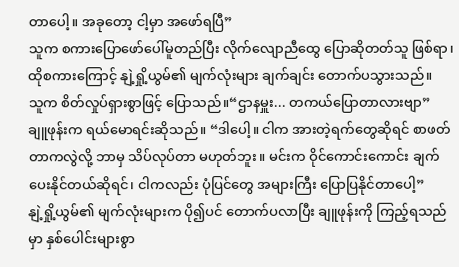တာပေါ့။ အခုတော့ ငါ့မှာ အဖော်ရပြီ”
သူက စကားပြောဖော်ပေါ်မူတည်ပြီး လိုက်လျောညီထွေ ပြောဆိုတတ်သူ ဖြစ်ရာ၊ ထိုစကားကြောင့် နျဲ့ရှို့ယွမ်၏ မျက်လုံးများ ချက်ချင်း တောက်ပသွားသည်။
သူက စိတ်လှုပ်ရှားစွာဖြင့် ပြောသည်။“ဌာနမှူး... တကယ်ပြောတာလားဗျာ”
ချူဖုန်းက ရယ်မောရင်းဆိုသည်။ “ဒါပေါ့။ ငါက အားတဲ့ရက်တွေဆိုရင် စာဖတ်တာကလွဲလို့ ဘာမှ သိပ်လုပ်တာ မဟုတ်ဘူး။ မင်းက ဝိုင်ကောင်းကောင်း ချက် ပေးနိုင်တယ်ဆိုရင်၊ ငါကလည်း ပုံပြင်တွေ အများကြီး ပြောပြနိုင်တာပေါ့”
နျဲ့ရှို့ယွမ်၏ မျက်လုံးများက ပို၍ပင် တောက်ပလာပြီး ချူဖုန်းကို ကြည့်ရသည်မှာ နှစ်ပေါင်းများစွာ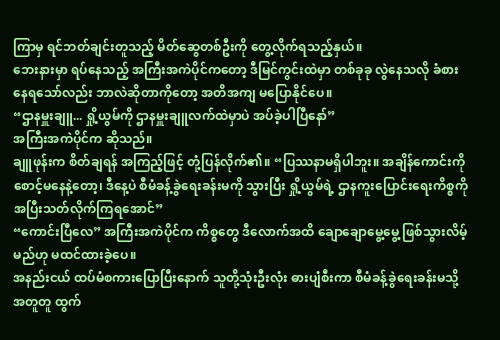ကြာမှ ရင်ဘတ်ချင်းတူသည့် မိတ်ဆွေတစ်ဦးကို တွေ့လိုက်ရသည့်နှယ်။
ဘေးနားမှာ ရပ်နေသည့် အကြီးအကဲပိုင်ကတော့ ဒီမြင်ကွင်းထဲမှာ တစ်ခုခု လွဲနေသလို ခံစားနေရသော်လည်း ဘာလဲဆိုတာကိုတော့ အတိအကျ မပြောနိုင်ပေ။
“ဌာနမှူးချူ... ရှို့ယွမ်ကို ဌာနမှူးချူလက်ထဲမှာပဲ အပ်ခဲ့ပါပြီနော်”
အကြီးအကဲပိုင်က ဆိုသည်။
ချူဖုန်းက စိတ်ချရန် အကြည့်ဖြင့် တုံ့ပြန်လိုက်၏။ “ပြဿနာမရှိပါဘူး။ အချိန်ကောင်းကို စောင့်မနေနဲ့တော့၊ ဒီနေ့ပဲ စီမံခန့်ခွဲရေးခန်းမကို သွားပြီး ရှို့ယွမ်ရဲ့ ဌာနကူးပြောင်းရေးကိစ္စကို အပြီးသတ်လိုက်ကြရအောင်”
“ကောင်းပြီလေ” အကြီးအကဲပိုင်က ကိစ္စတွေ ဒီလောက်အထိ ချောချောမွေ့မွေ့ ဖြစ်သွားလိမ့်မည်ဟု မထင်ထားခဲ့ပေ။
အနည်းငယ် ထပ်မံစကားပြောပြီးနောက် သူတို့သုံးဦးလုံး ဓားပျံစီးကာ စီမံခန့်ခွဲရေးခန်းမသို့ အတူတူ ထွက်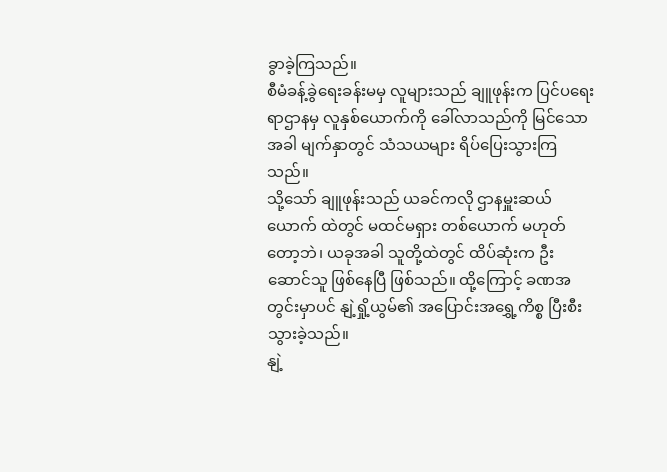ခွာခဲ့ကြသည်။
စီမံခန့်ခွဲရေးခန်းမမှ လူများသည် ချူဖုန်းက ပြင်ပရေးရာဌာနမှ လူနှစ်ယောက်ကို ခေါ်လာသည်ကို မြင်သောအခါ မျက်နှာတွင် သံသယများ ရိပ်ပြေးသွားကြသည်။
သို့သော် ချူဖုန်းသည် ယခင်ကလို ဌာနမှူးဆယ်ယောက် ထဲတွင် မထင်မရှား တစ်ယောက် မဟုတ်တော့ဘဲ၊ ယခုအခါ သူတို့ထဲတွင် ထိပ်ဆုံးက ဦးဆောင်သူ ဖြစ်နေပြီ ဖြစ်သည်။ ထို့ကြောင့် ခဏအတွင်းမှာပင် နျဲ့ရှို့ယွမ်၏ အပြောင်းအရွှေ့ကိစ္စ ပြီးစီးသွားခဲ့သည်။
နျဲ့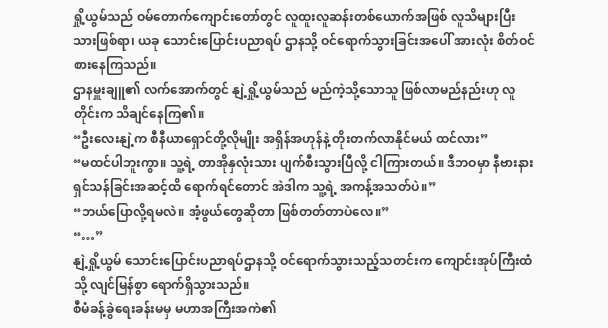ရှို့ယွမ်သည် ဝမ်တောက်ကျောင်းတော်တွင် လူထူးလူဆန်းတစ်ယောက်အဖြစ် လူသိများပြီးသားဖြစ်ရာ၊ ယခု သောင်းပြောင်းပညာရပ် ဌာနသို့ ဝင်ရောက်သွားခြင်းအပေါ် အားလုံး စိတ်ဝင်စားနေကြသည်။
ဌာနမှူးချူ၏ လက်အောက်တွင် နျဲ့ရှို့ယွမ်သည် မည်ကဲ့သို့သောသူ ဖြစ်လာမည်နည်းဟု လူတိုင်းက သိချင်နေကြ၏။
“ဦးလေးနျဲ့က စီနီယာရှောင်တို့လိုမျိုး အရှိန်အဟုန်နဲ့ တိုးတက်လာနိုင်မယ် ထင်လား”
“မထင်ပါဘူးကွာ။ သူ့ရဲ့ တာအိုနှလုံးသား ပျက်စီးသွားပြီလို့ ငါကြားတယ်။ ဒီဘဝမှာ နီဗားနားရှင်သန်ခြင်းအဆင့်ထိ ရောက်ရင်တောင် အဲဒါက သူ့ရဲ့ အကန့်အသတ်ပဲ။”
“ဘယ်ပြောလို့ရမလဲ။ အံ့ဖွယ်တွေဆိုတာ ဖြစ်တတ်တာပဲလေ။”
“…”
နျဲ့ရှို့ယွမ် သောင်းပြောင်းပညာရပ်ဌာနသို့ ဝင်ရောက်သွားသည့်သတင်းက ကျောင်းအုပ်ကြီးထံသို့ လျင်မြန်စွာ ရောက်ရှိသွားသည်။
စီမံခန့်ခွဲရေးခန်းမမှ မဟာအကြီးအကဲ၏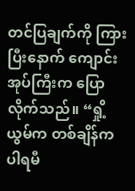တင်ပြချက်ကို ကြားပြီးနောက် ကျောင်းအုပ်ကြီးက ပြောလိုက်သည်။ “ရှို့ယွမ်က တစ်ချိန်က ပါရမီ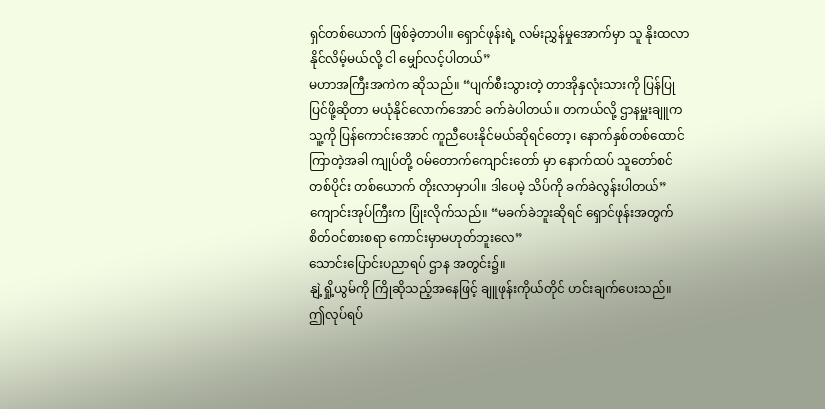ရှင်တစ်ယောက် ဖြစ်ခဲ့တာပါ။ ရှောင်ဖုန်းရဲ့ လမ်းညွှန်မှုအောက်မှာ သူ နိုးထလာနိုင်လိမ့်မယ်လို့ ငါ မျှော်လင့်ပါတယ်”
မဟာအကြီးအကဲက ဆိုသည်။ “ပျက်စီးသွားတဲ့ တာအိုနှလုံးသားကို ပြန်ပြုပြင်ဖို့ဆိုတာ မယုံနိုင်လောက်အောင် ခက်ခဲပါတယ်။ တကယ်လို့ ဌာနမှူးချူက သူ့ကို ပြန်ကောင်းအောင် ကူညီပေးနိုင်မယ်ဆိုရင်တော့၊ နောက်နှစ်တစ်ထောင်ကြာတဲ့အခါ ကျုပ်တို့ ဝမ်တောက်ကျောင်းတော် မှာ နောက်ထပ် သူတော်စင်တစ်ပိုင်း တစ်ယောက် တိုးလာမှာပါ။ ဒါပေမဲ့ သိပ်ကို ခက်ခဲလွန်းပါတယ်”
ကျောင်းအုပ်ကြီးက ပြုံးလိုက်သည်။ “မခက်ခဲဘူးဆိုရင် ရှောင်ဖုန်းအတွက် စိတ်ဝင်စားစရာ ကောင်းမှာမဟုတ်ဘူးလေ”
သောင်းပြောင်းပညာရပ် ဌာန အတွင်း၌။
နျဲ့ရှို့ယွမ်ကို ကြိုဆိုသည့်အနေဖြင့် ချူဖုန်းကိုယ်တိုင် ဟင်းချက်ပေးသည်။
ဤလုပ်ရပ်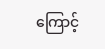ကြောင့်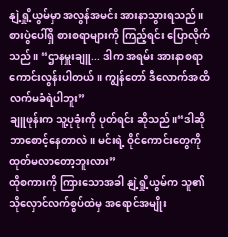နျဲ့ရှို့ယွမ်မှာ အလွန်အမင်း အားနာသွားရသည်။ စားပွဲပေါ်ရှိ စားစရာများကို ကြည့်ရင်း ပြောလိုက်သည်။ “ဌာနမှူးချူ... ဒါက အရမ်း အားနာစရာ ကောင်းလွန်းပါတယ်။ ကျွန်တော် ဒီလောက်အထိ လက်မခံရဲပါဘူး”
ချူဖုန်းက သူ့ပုခုံးကို ပုတ်ရင်း ဆိုသည်။“ဒါဆို ဘာစောင့်နေတာလဲ။ မင်းရဲ့ ဝိုင်ကောင်းတွေကို ထုတ်မလာတော့ဘူးလား”
ထိုစကားကို ကြားသောအခါ နျဲ့ရှို့ယွမ်က သူ၏ သိုလှောင်လက်စွပ်ထဲမှ အရောင်အမျိုး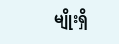မျိုးရှိ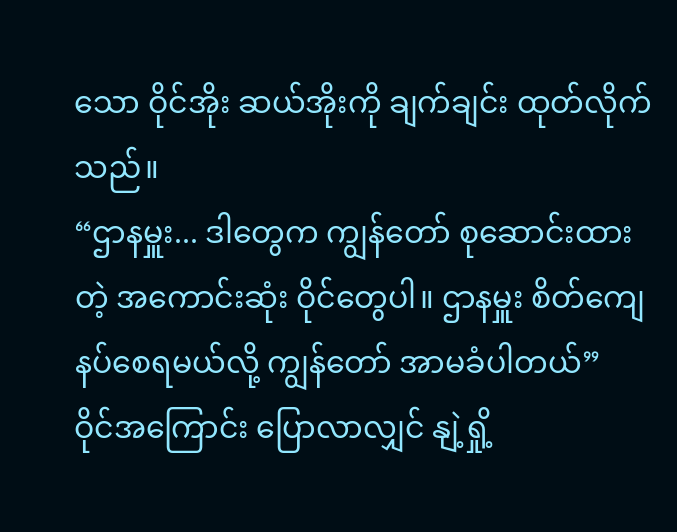သော ဝိုင်အိုး ဆယ်အိုးကို ချက်ချင်း ထုတ်လိုက်သည်။
“ဌာနမှူး... ဒါတွေက ကျွန်တော် စုဆောင်းထားတဲ့ အကောင်းဆုံး ဝိုင်တွေပါ။ ဌာနမှူး စိတ်ကျေနပ်စေရမယ်လို့ ကျွန်တော် အာမခံပါတယ်”
ဝိုင်အကြောင်း ပြောလာလျှင် နျဲ့ရှို့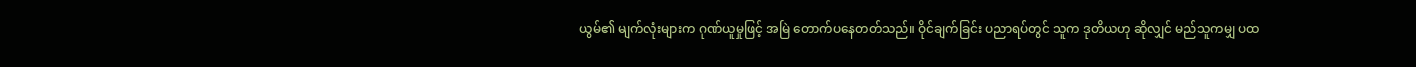ယွမ်၏ မျက်လုံးများက ဂုဏ်ယူမှုဖြင့် အမြဲ တောက်ပနေတတ်သည်။ ဝိုင်ချက်ခြင်း ပညာရပ်တွင် သူက ဒုတိယဟု ဆိုလျှင် မည်သူကမျှ ပထ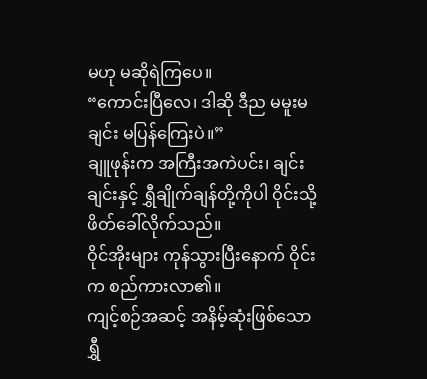မဟု မဆိုရဲကြပေ။
“ကောင်းပြီလေ၊ ဒါဆို ဒီည မမူးမချင်း မပြန်ကြေးပဲ။”
ချူဖုန်းက အကြီးအကဲပင်း၊ ချင်းချင်းနှင့် ရွှီချိုက်ချန်တို့ကိုပါ ဝိုင်းသို့ ဖိတ်ခေါ်လိုက်သည်။
ဝိုင်အိုးများ ကုန်သွားပြီးနောက် ဝိုင်းက စည်ကားလာ၏။
ကျင့်စဉ်အဆင့် အနိမ့်ဆုံးဖြစ်သော ရွှီ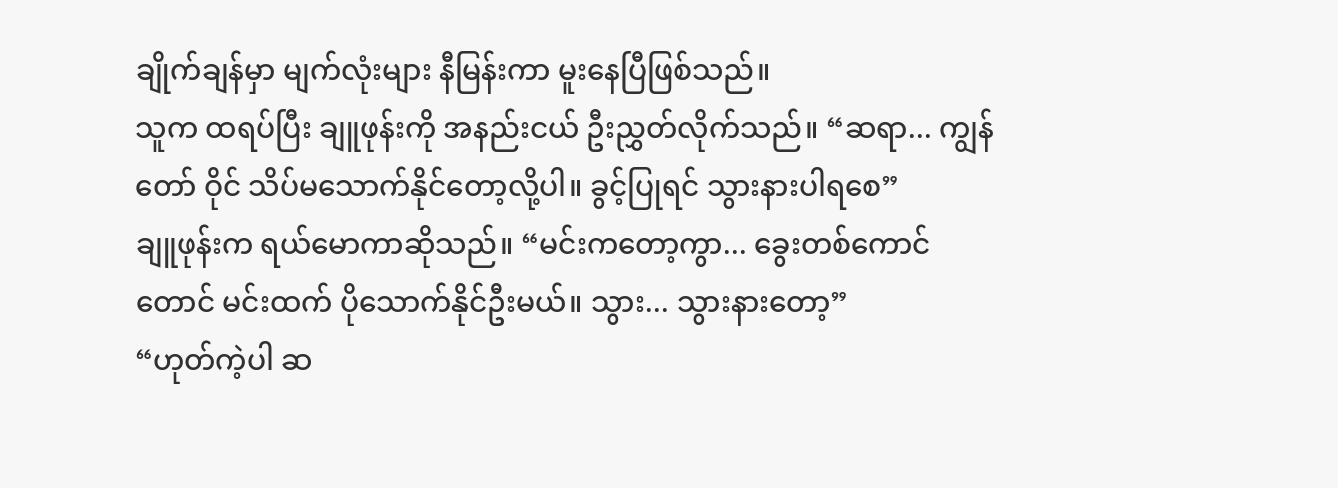ချိုက်ချန်မှာ မျက်လုံးများ နီမြန်းကာ မူးနေပြီဖြစ်သည်။
သူက ထရပ်ပြီး ချူဖုန်းကို အနည်းငယ် ဦးညွှတ်လိုက်သည်။ “ဆရာ... ကျွန်တော် ဝိုင် သိပ်မသောက်နိုင်တော့လို့ပါ။ ခွင့်ပြုရင် သွားနားပါရစေ”
ချူဖုန်းက ရယ်မောကာဆိုသည်။ “မင်းကတော့ကွာ... ခွေးတစ်ကောင်တောင် မင်းထက် ပိုသောက်နိုင်ဦးမယ်။ သွား... သွားနားတော့”
“ဟုတ်ကဲ့ပါ ဆ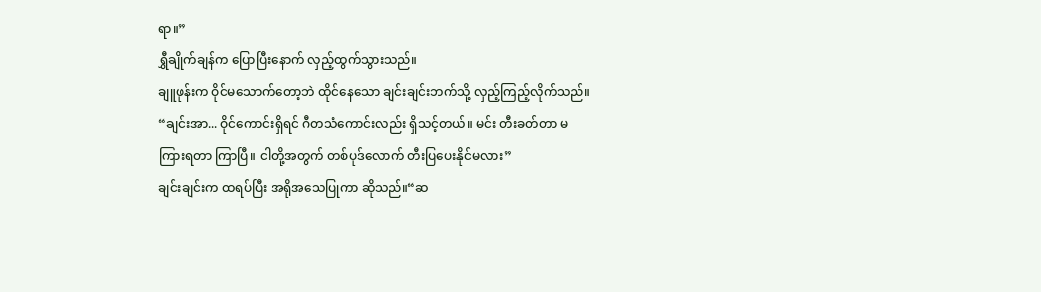ရာ။”
ရွှီချိုက်ချန်က ပြောပြီးနောက် လှည့်ထွက်သွားသည်။
ချူဖုန်းက ဝိုင်မသောက်တော့ဘဲ ထိုင်နေသော ချင်းချင်းဘက်သို့ လှည့်ကြည့်လိုက်သည်။
“ချင်းအာ... ဝိုင်ကောင်းရှိရင် ဂီတသံကောင်းလည်း ရှိသင့်တယ်။ မင်း တီးခတ်တာ မကြားရတာ ကြာပြီ။ ငါတို့အတွက် တစ်ပုဒ်လောက် တီးပြပေးနိုင်မလား”
ချင်းချင်းက ထရပ်ပြီး အရိုအသေပြုကာ ဆိုသည်။“ဆ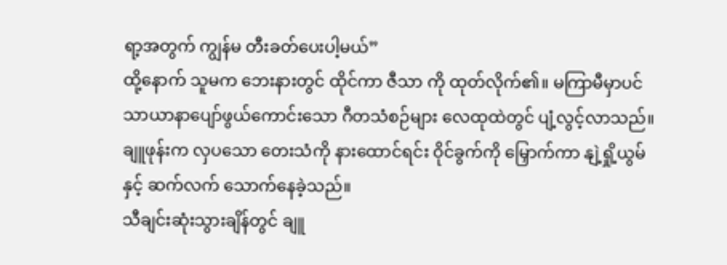ရာ့အတွက် ကျွန်မ တီးခတ်ပေးပါ့မယ်”
ထို့နောက် သူမက ဘေးနားတွင် ထိုင်ကာ ဇီသာ ကို ထုတ်လိုက်၏။ မကြာမီမှာပင် သာယာနာပျော်ဖွယ်ကောင်းသော ဂီတသံစဉ်များ လေထုထဲတွင် ပျံ့လွင့်လာသည်။
ချူဖုန်းက လှပသော တေးသံကို နားထောင်ရင်း ဝိုင်ခွက်ကို မြှောက်ကာ နျဲ့ရှို့ယွမ်နှင့် ဆက်လက် သောက်နေခဲ့သည်။
သီချင်းဆုံးသွားချိန်တွင် ချူ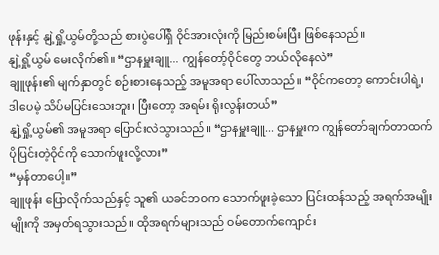ဖုန်းနှင့် နျဲ့ရှို့ယွမ်တို့သည် စားပွဲပေါ်ရှိ ဝိုင်အားလုံးကို မြည်းစမ်းပြီး ဖြစ်နေသည်။
နျဲ့ရှို့ယွမ် မေးလိုက်၏။ “ဌာနမှူးချူ... ကျွန်တော့်ဝိုင်တွေ ဘယ်လိုနေလဲ”
ချူဖုန်း၏ မျက်နှာတွင် စဉ်းစားနေသည့် အမူအရာ ပေါ်လာသည်။ “ဝိုင်ကတော့ ကောင်းပါရဲ့၊ ဒါပေမဲ့ သိပ်မပြင်းသေးဘူး၊ ပြီးတော့ အရမ်း ရိုးလွန်းတယ်”
နျဲ့ရှို့ယွမ်၏ အမူအရာ ပြောင်းလဲသွားသည်။ “ဌာနမှူးချူ... ဌာနမှူးက ကျွန်တော်ချက်တာထက် ပိုပြင်းတဲ့ဝိုင်ကို သောက်ဖူးလို့လား”
“မှန်တာပေါ့။”
ချူဖုန်း ပြောလိုက်သည်နှင့် သူ၏ ယခင်ဘဝက သောက်ဖူးခဲ့သော ပြင်းထန်သည့် အရက်အမျိုးမျိုးကို အမှတ်ရသွားသည်။ ထိုအရက်များသည် ဝမ်တောက်ကျောင်း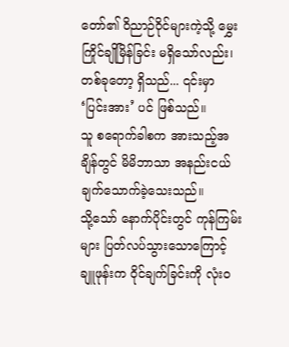တော်၏ ဝိညာဉ်ဝိုင်များကဲ့သို့ မွှေးကြိုင်ချိုမြိန်ခြင်း မရှိသော်လည်း၊ တစ်ခုတော့ ရှိသည်... ၎င်းမှာ ‘ပြင်းအား’ ပင် ဖြစ်သည်။
သူ စရောက်ခါစက အားသည့်အချိန်တွင် မိမိဘာသာ အနည်းငယ် ချက်သောက်ခဲ့သေးသည်။
သို့သော် နောက်ပိုင်းတွင် ကုန်ကြမ်းများ ပြတ်လပ်သွားသောကြောင့် ချူဖုန်းက ဝိုင်ချက်ခြင်းကို လုံးဝ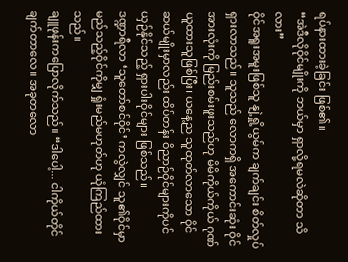ရပ်နားထားခဲ့ခြင်း ဖြစ်၏။
“အဲဒီလိုဝိုင်မျိုးကို ဘယ်မှာ ရှာလို့ရမလဲဆိုတာ သိလား”
ဝိုင်အရူးအမူးဖြစ်သူ နျဲ့ရှို့ယွမ်က ချက်ချင်း စိတ်လှုပ်ရှားလာသည်။ သူသည် လောကရှိ အကောင်းဆုံး ဝိုင်အားလုံးကို မြည်းစမ်းဖူးသည်ဟု မိမိကိုယ်ကိုယ် ဂုဏ်ယူထားသူဖြစ်ပြီး၊ ယနေ့ည သူထုတ်လာသော ဝိုင်ဆယ်မျိုးမှာလည်း ထိပ်တန်း ဝိညာဉ်ဝိုင်များကိုပင် ယှဉ်နိုင်သည့် ရှားပါးဝိုင်များ ဖြစ်သည်။
ဒဏ္ဍာရီလာ ‘သူတော်စင်ဝိုင်’ ကလွဲလျှင် သူ၏ဝိုင်မှာ မည်သည့်ဝိုင်ကိုမျှ ရှုံးမည်မဟုတ်ဟု ယုံကြည်ထားသည်။
ချူဖုန်းကပြောလိုက်သည်။ “ဒါပေါ့... ငါကိုယ်တိုင် ချက်တာလေ။ အခုတလော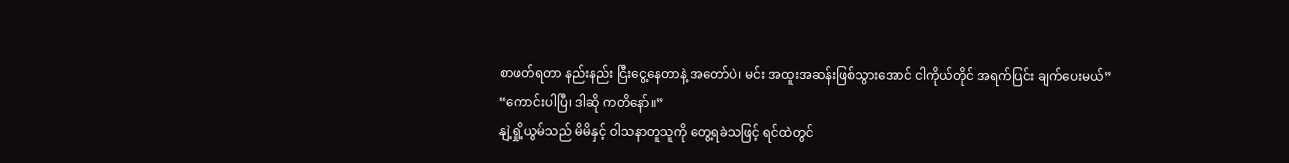စာဖတ်ရတာ နည်းနည်း ငြီးငွေ့နေတာနဲ့ အတော်ပဲ၊ မင်း အထူးအဆန်းဖြစ်သွားအောင် ငါကိုယ်တိုင် အရက်ပြင်း ချက်ပေးမယ်”
“ကောင်းပါပြီ၊ ဒါဆို ကတိနော်။”
နျဲ့ရှို့ယွမ်သည် မိမိနှင့် ဝါသနာတူသူကို တွေ့ရခဲသဖြင့် ရင်ထဲတွင်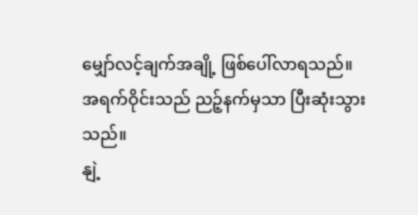မျှော်လင့်ချက်အချို့ ဖြစ်ပေါ်လာရသည်။
အရက်ဝိုင်းသည် ညဉ့်နက်မှသာ ပြီးဆုံးသွားသည်။
နျဲ့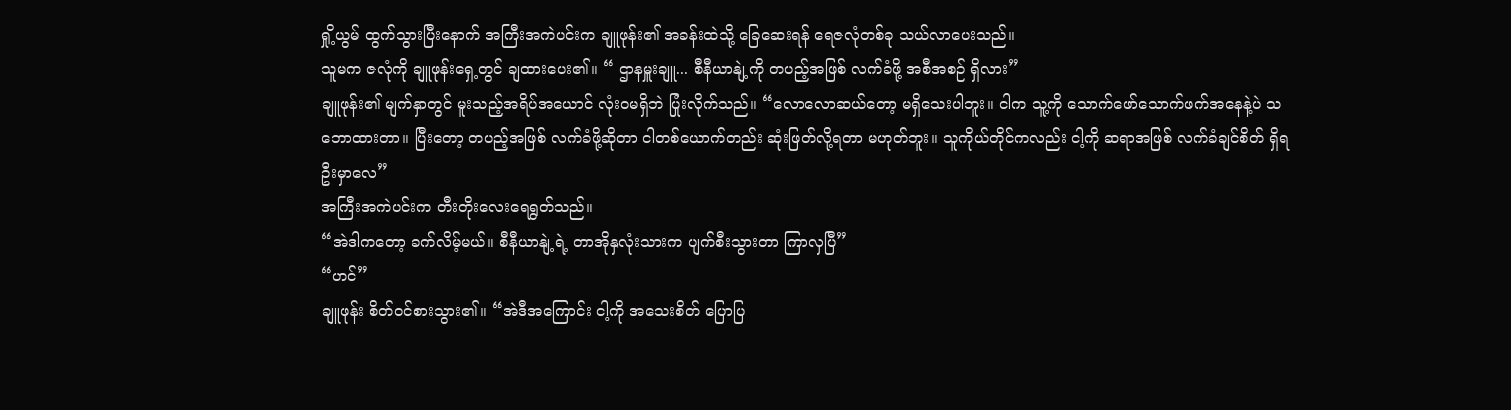ရှို့ယွမ် ထွက်သွားပြီးနောက် အကြီးအကဲပင်းက ချူဖုန်း၏ အခန်းထဲသို့ ခြေဆေးရန် ရေဇလုံတစ်ခု သယ်လာပေးသည်။
သူမက ဇလုံကို ချူဖုန်းရှေ့တွင် ချထားပေး၏။ “ ဌာနမှူးချူ... စီနီယာနျဲ့ကို တပည့်အဖြစ် လက်ခံဖို့ အစီအစဉ် ရှိလား”
ချူဖုန်း၏ မျက်နှာတွင် မူးသည့်အရိပ်အယောင် လုံးဝမရှိဘဲ ပြုံးလိုက်သည်။ “လောလောဆယ်တော့ မရှိသေးပါဘူး။ ငါက သူ့ကို သောက်ဖော်သောက်ဖက်အနေနဲ့ပဲ သဘောထားတာ။ ပြီးတော့ တပည့်အဖြစ် လက်ခံဖို့ဆိုတာ ငါတစ်ယောက်တည်း ဆုံးဖြတ်လို့ရတာ မဟုတ်ဘူး။ သူကိုယ်တိုင်ကလည်း ငါ့ကို ဆရာအဖြစ် လက်ခံချင်စိတ် ရှိရဦးမှာလေ”
အကြီးအကဲပင်းက တီးတိုးလေးရေရွတ်သည်။
“အဲဒါကတော့ ခက်လိမ့်မယ်။ စီနီယာနျဲ့ရဲ့ တာအိုနှလုံးသားက ပျက်စီးသွားတာ ကြာလှပြီ”
“ဟင်”
ချူဖုန်း စိတ်ဝင်စားသွား၏။ “အဲဒီအကြောင်း ငါ့ကို အသေးစိတ် ပြောပြ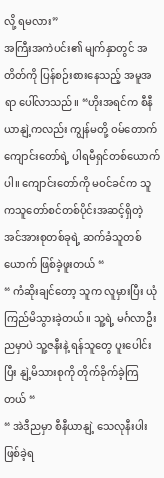လို့ ရမလား”
အကြီးအကဲပင်း၏ မျက်နှာတွင် အတိတ်ကို ပြန်စဉ်းစားနေသည့် အမူအရာ ပေါ်လာသည်။ “ဟိုးအရင်က စီနီယာနျဲ့ကလည်း ကျွန်မတို့ ဝမ်တောက်ကျောင်းတော်ရဲ့ ပါရမီရှင်တစ်ယောက်ပါ။ ကျောင်းတော်ကို မဝင်ခင်က သူကသူတော်စင်တစ်ပိုင်းအဆင့်ရှိတဲ့ အင်အားစုတစ်ခုရဲ့ ဆက်ခံသူတစ်ယောက် ဖြစ်ခဲ့ဖူးတယ် “
“ ကံဆိုးချင်တော့ သူက လူမှားပြီး ယုံကြည်မိသွားခဲ့တယ်။ သူ့ရဲ့ မင်္ဂလာဦးညမှာပဲ သူ့ဇနီးနဲ့ ရန်သူတွေ ပူးပေါင်းပြီး နျဲ့မိသားစုကို တိုက်ခိုက်ခဲ့ကြတယ် “
“ အဲဒီညမှာ စီနီယာနျဲ့ သေလုနီးပါး ဖြစ်ခဲ့ရ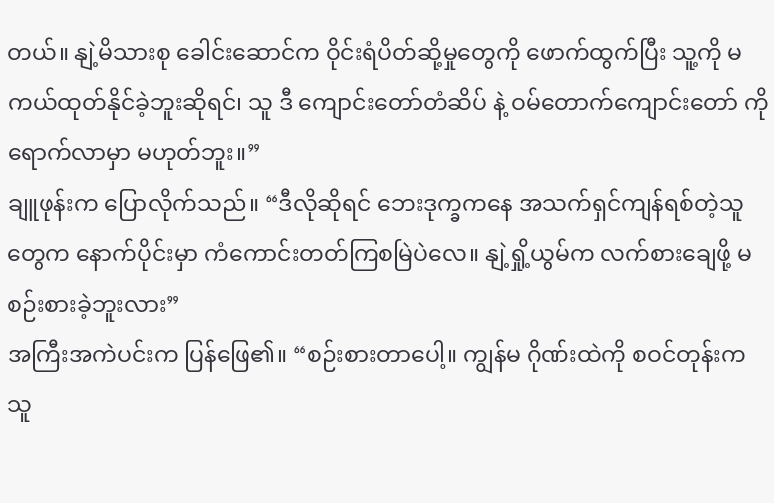တယ်။ နျဲ့မိသားစု ခေါင်းဆောင်က ဝိုင်းရံပိတ်ဆို့မှုတွေကို ဖောက်ထွက်ပြီး သူ့ကို မကယ်ထုတ်နိုင်ခဲ့ဘူးဆိုရင်၊ သူ ဒီ ကျောင်းတော်တံဆိပ် နဲ့ ဝမ်တောက်ကျောင်းတော် ကို ရောက်လာမှာ မဟုတ်ဘူး။”
ချူဖုန်းက ပြောလိုက်သည်။ “ဒီလိုဆိုရင် ဘေးဒုက္ခကနေ အသက်ရှင်ကျန်ရစ်တဲ့သူတွေက နောက်ပိုင်းမှာ ကံကောင်းတတ်ကြစမြဲပဲလေ။ နျဲ့ရှို့ယွမ်က လက်စားချေဖို့ မစဉ်းစားခဲ့ဘူးလား”
အကြီးအကဲပင်းက ပြန်ဖြေ၏။ “စဉ်းစားတာပေါ့။ ကျွန်မ ဂိုဏ်းထဲကို စဝင်တုန်းက သူ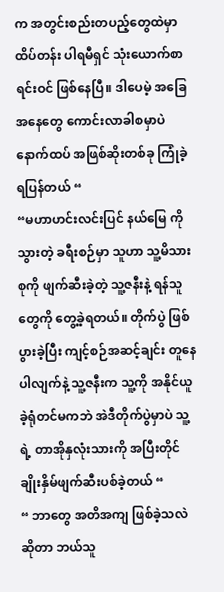က အတွင်းစည်းတပည့်တွေထဲမှာ ထိပ်တန်း ပါရမီရှင် သုံးယောက်စာရင်းဝင် ဖြစ်နေပြီ။ ဒါပေမဲ့ အခြေအနေတွေ ကောင်းလာခါစမှာပဲ နောက်ထပ် အဖြစ်ဆိုးတစ်ခု ကြုံခဲ့ရပြန်တယ် “
“မဟာဟင်းလင်းပြင် နယ်မြေ ကို သွားတဲ့ ခရီးစဉ်မှာ သူဟာ သူ့မိသားစုကို ဖျက်ဆီးခဲ့တဲ့ သူ့ဇနီးနဲ့ ရန်သူတွေကို တွေ့ခဲ့ရတယ်။ တိုက်ပွဲ ဖြစ်ပွားခဲ့ပြီး ကျင့်စဉ်အဆင့်ချင်း တူနေပါလျက်နဲ့ သူ့ဇနီးက သူ့ကို အနိုင်ယူခဲ့ရုံတင်မကဘဲ အဲဒီတိုက်ပွဲမှာပဲ သူ့ရဲ့ တာအိုနှလုံးသားကို အပြီးတိုင် ချိုးနှိမ်ဖျက်ဆီးပစ်ခဲ့တယ် “
“ ဘာတွေ အတိအကျ ဖြစ်ခဲ့သလဲဆိုတာ ဘယ်သူ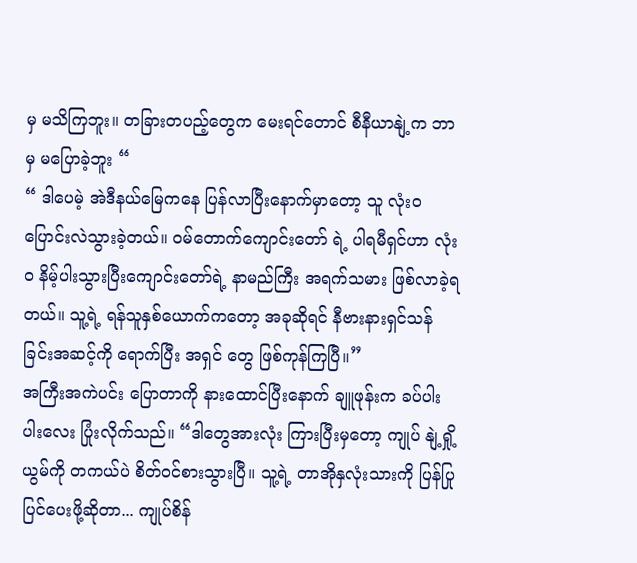မှ မသိကြဘူး။ တခြားတပည့်တွေက မေးရင်တောင် စီနီယာနျဲ့က ဘာမှ မပြောခဲ့ဘူး “
“ ဒါပေမဲ့ အဲဒီနယ်မြေကနေ ပြန်လာပြီးနောက်မှာတော့ သူ လုံးဝ ပြောင်းလဲသွားခဲ့တယ်။ ဝမ်တောက်ကျောင်းတော် ရဲ့ ပါရမီရှင်ဟာ လုံးဝ နိမ့်ပါးသွားပြီးကျောင်းတော်ရဲ့ နာမည်ကြီး အရက်သမား ဖြစ်လာခဲ့ရတယ်။ သူ့ရဲ့ ရန်သူနှစ်ယောက်ကတော့ အခုဆိုရင် နီဗားနားရှင်သန်ခြင်းအဆင့်ကို ရောက်ပြီး အရှင် တွေ ဖြစ်ကုန်ကြပြီ။”
အကြီးအကဲပင်း ပြောတာကို နားထောင်ပြီးနောက် ချူဖုန်းက ခပ်ပါးပါးလေး ပြုံးလိုက်သည်။ “ဒါတွေအားလုံး ကြားပြီးမှတော့ ကျုပ် နျဲ့ရှို့ယွမ်ကို တကယ်ပဲ စိတ်ဝင်စားသွားပြီ။ သူ့ရဲ့ တာအိုနှလုံးသားကို ပြန်ပြုပြင်ပေးဖို့ဆိုတာ... ကျုပ်စိန်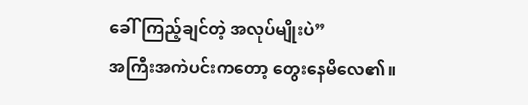ခေါ်ကြည့်ချင်တဲ့ အလုပ်မျိုးပဲ”
အကြီးအကဲပင်းကတော့ တွေးနေမိလေ၏။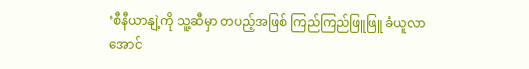‘စီနီယာနျဲ့ကို သူ့ဆီမှာ တပည့်အဖြစ် ကြည်ကြည်ဖြူဖြူ ခံယူလာအောင်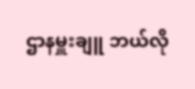ဌာနမှူးချူ ဘယ်လို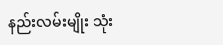နည်းလမ်းမျိုး သုံး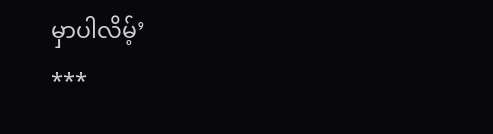မှာပါလိမ့်’
***